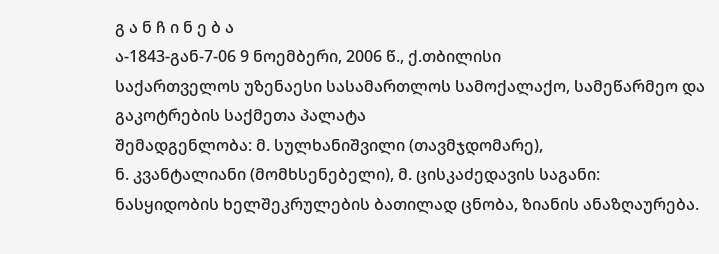გ ა ნ ჩ ი ნ ე ბ ა
ა-1843-გან-7-06 9 ნოემბერი, 2006 წ., ქ.თბილისი
საქართველოს უზენაესი სასამართლოს სამოქალაქო, სამეწარმეო და გაკოტრების საქმეთა პალატა
შემადგენლობა: მ. სულხანიშვილი (თავმჯდომარე),
ნ. კვანტალიანი (მომხსენებელი), მ. ცისკაძედავის საგანი: ნასყიდობის ხელშეკრულების ბათილად ცნობა, ზიანის ანაზღაურება.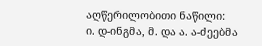აღწერილობითი ნაწილი:
ი. დ-ინგმა, მ. და ა. ა-ძეებმა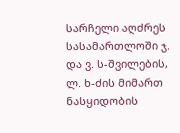სარჩელი აღძრეს სასამართლოში ჯ. და ვ. ს-შვილების, ლ. ხ-ძის მიმართ ნასყიდობის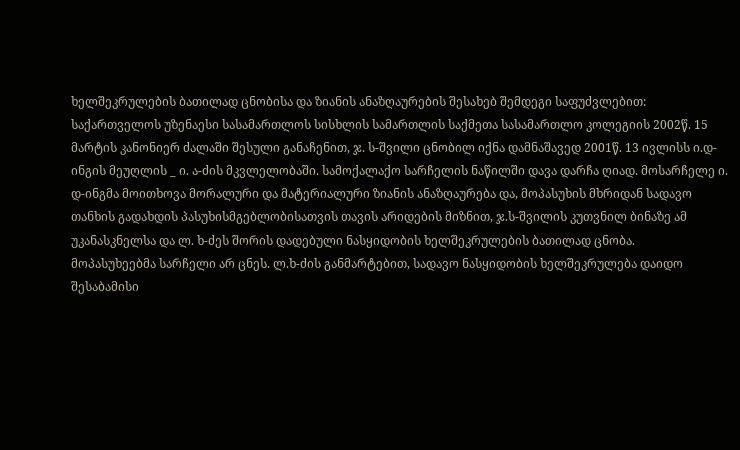ხელშეკრულების ბათილად ცნობისა და ზიანის ანაზღაურების შესახებ შემდეგი საფუძვლებით: საქართველოს უზენაესი სასამართლოს სისხლის სამართლის საქმეთა სასამართლო კოლეგიის 2002წ. 15 მარტის კანონიერ ძალაში შესული განაჩენით, ჯ. ს-შვილი ცნობილ იქნა დამნაშავედ 2001წ. 13 ივლისს ი.დ-ინგის მეუღლის _ ი. ა-ძის მკვლელობაში. სამოქალაქო სარჩელის ნაწილში დავა დარჩა ღიად. მოსარჩელე ი. დ-ინგმა მოითხოვა მორალური და მატერიალური ზიანის ანაზღაურება და, მოპასუხის მხრიდან სადავო თანხის გადახდის პასუხისმგებლობისათვის თავის არიდების მიზნით, ჯ.ს-შვილის კუთვნილ ბინაზე ამ უკანასკნელსა და ლ. ხ-ძეს შორის დადებული ნასყიდობის ხელშეკრულების ბათილად ცნობა.
მოპასუხეებმა სარჩელი არ ცნეს. ლ.ხ-ძის განმარტებით, სადავო ნასყიდობის ხელშეკრულება დაიდო შესაბამისი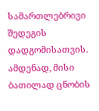სამართლებრივი შედეგის დადგომისათვის. ამდენად, მისი ბათილად ცნობის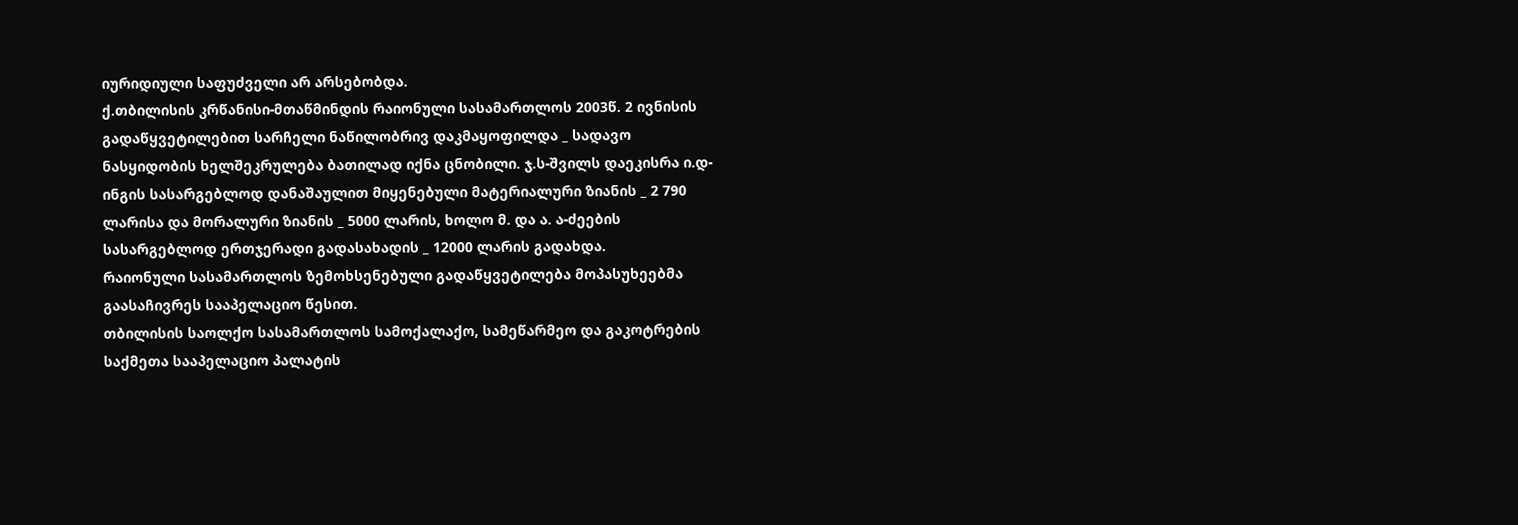იურიდიული საფუძველი არ არსებობდა.
ქ.თბილისის კრწანისი-მთაწმინდის რაიონული სასამართლოს 2003წ. 2 ივნისის გადაწყვეტილებით სარჩელი ნაწილობრივ დაკმაყოფილდა _ სადავო ნასყიდობის ხელშეკრულება ბათილად იქნა ცნობილი. ჯ.ს-შვილს დაეკისრა ი.დ-ინგის სასარგებლოდ დანაშაულით მიყენებული მატერიალური ზიანის _ 2 790 ლარისა და მორალური ზიანის _ 5000 ლარის, ხოლო მ. და ა. ა-ძეების სასარგებლოდ ერთჯერადი გადასახადის _ 12000 ლარის გადახდა.
რაიონული სასამართლოს ზემოხსენებული გადაწყვეტილება მოპასუხეებმა გაასაჩივრეს სააპელაციო წესით.
თბილისის საოლქო სასამართლოს სამოქალაქო, სამეწარმეო და გაკოტრების საქმეთა სააპელაციო პალატის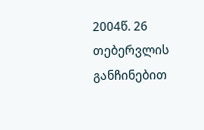2004წ. 26 თებერვლის განჩინებით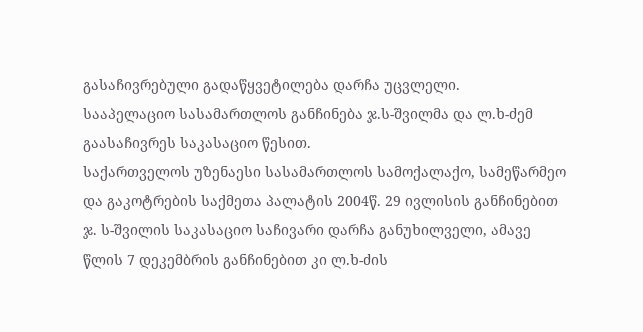გასაჩივრებული გადაწყვეტილება დარჩა უცვლელი.
სააპელაციო სასამართლოს განჩინება ჯ.ს-შვილმა და ლ.ხ-ძემ გაასაჩივრეს საკასაციო წესით.
საქართველოს უზენაესი სასამართლოს სამოქალაქო, სამეწარმეო და გაკოტრების საქმეთა პალატის 2004წ. 29 ივლისის განჩინებით ჯ. ს-შვილის საკასაციო საჩივარი დარჩა განუხილველი, ამავე წლის 7 დეკემბრის განჩინებით კი ლ.ხ-ძის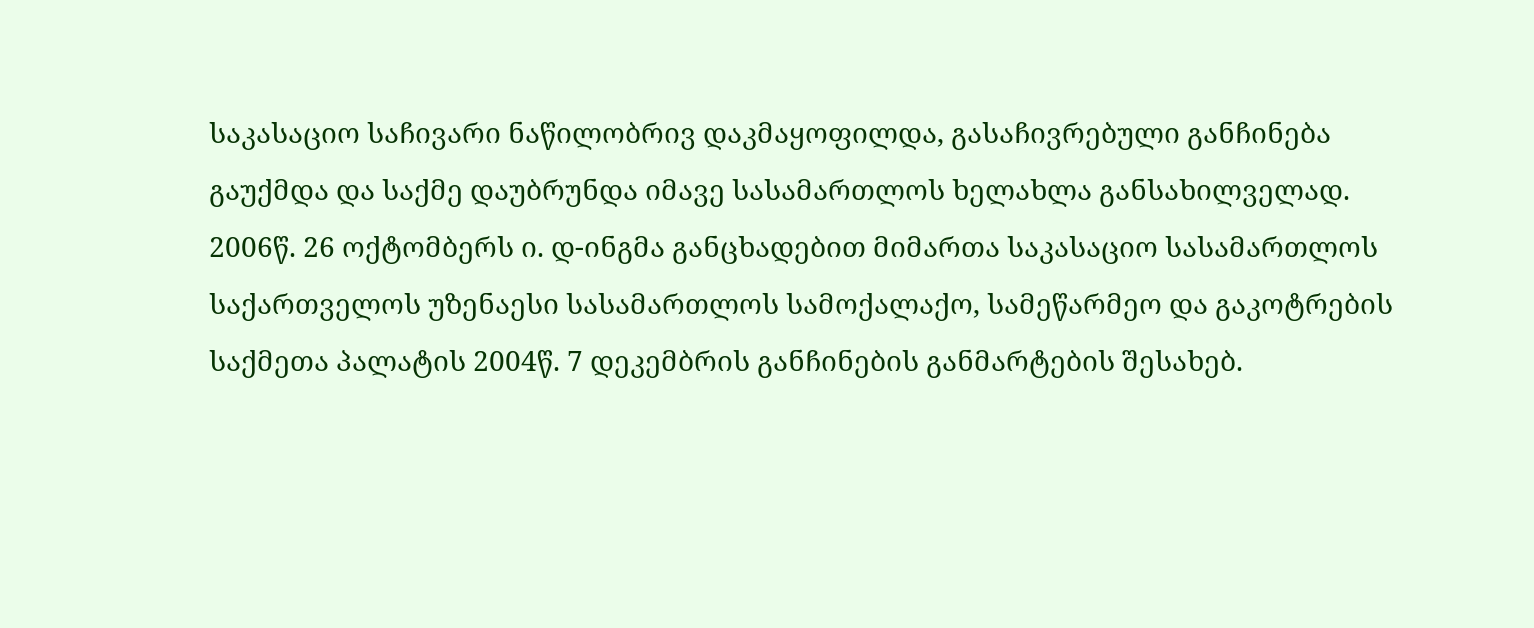საკასაციო საჩივარი ნაწილობრივ დაკმაყოფილდა, გასაჩივრებული განჩინება გაუქმდა და საქმე დაუბრუნდა იმავე სასამართლოს ხელახლა განსახილველად.
2006წ. 26 ოქტომბერს ი. დ-ინგმა განცხადებით მიმართა საკასაციო სასამართლოს საქართველოს უზენაესი სასამართლოს სამოქალაქო, სამეწარმეო და გაკოტრების საქმეთა პალატის 2004წ. 7 დეკემბრის განჩინების განმარტების შესახებ.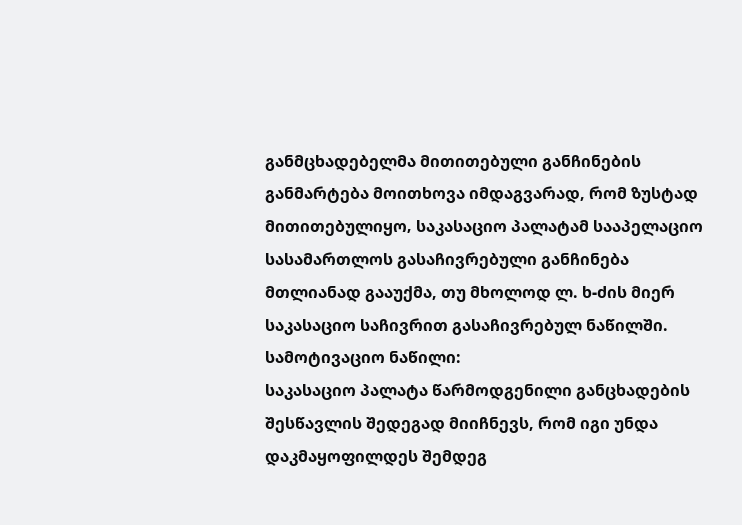განმცხადებელმა მითითებული განჩინების განმარტება მოითხოვა იმდაგვარად, რომ ზუსტად მითითებულიყო‚ საკასაციო პალატამ სააპელაციო სასამართლოს გასაჩივრებული განჩინება მთლიანად გააუქმა, თუ მხოლოდ ლ. ხ-ძის მიერ საკასაციო საჩივრით გასაჩივრებულ ნაწილში.
სამოტივაციო ნაწილი:
საკასაციო პალატა წარმოდგენილი განცხადების შესწავლის შედეგად მიიჩნევს, რომ იგი უნდა დაკმაყოფილდეს შემდეგ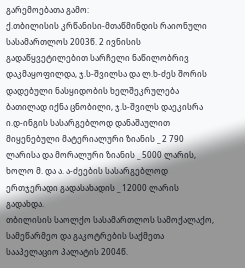გარემოებათა გამო:
ქ.თბილისის კრწანისი-მთაწმინდის რაიონული სასამართლოს 2003წ. 2 ივნისის გადაწყვეტილებით სარჩელი ნაწილობრივ დაკმაყოფილდა, ჯ.ს-შვილსა და ლ.ხ-ძეს შორის დადებული ნასყიდობის ხელშეკრულება ბათილად იქნა ცნობილი, ჯ.ს-შვილს დაეკისრა ი.დ-ინგის სასარგებლოდ დანაშაულით მიყენებული მატერიალური ზიანის _ 2 790 ლარისა და მორალური ზიანის _ 5000 ლარის, ხოლო მ. და ა. ა-ძეების სასარგებლოდ ერთჯერადი გადასახადის _ 12000 ლარის გადახდა.
თბილისის საოლქო სასამართლოს სამოქალაქო, სამეწარმეო და გაკოტრების საქმეთა სააპელაციო პალატის 2004წ.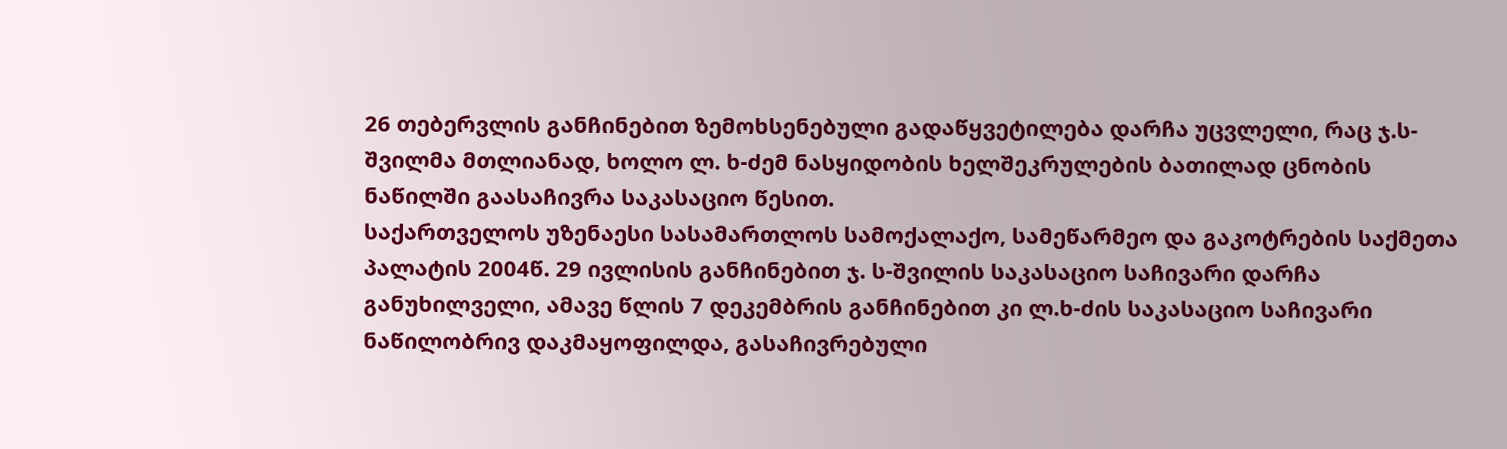26 თებერვლის განჩინებით ზემოხსენებული გადაწყვეტილება დარჩა უცვლელი, რაც ჯ.ს-შვილმა მთლიანად, ხოლო ლ. ხ-ძემ ნასყიდობის ხელშეკრულების ბათილად ცნობის ნაწილში გაასაჩივრა საკასაციო წესით.
საქართველოს უზენაესი სასამართლოს სამოქალაქო, სამეწარმეო და გაკოტრების საქმეთა პალატის 2004წ. 29 ივლისის განჩინებით ჯ. ს-შვილის საკასაციო საჩივარი დარჩა განუხილველი, ამავე წლის 7 დეკემბრის განჩინებით კი ლ.ხ-ძის საკასაციო საჩივარი ნაწილობრივ დაკმაყოფილდა, გასაჩივრებული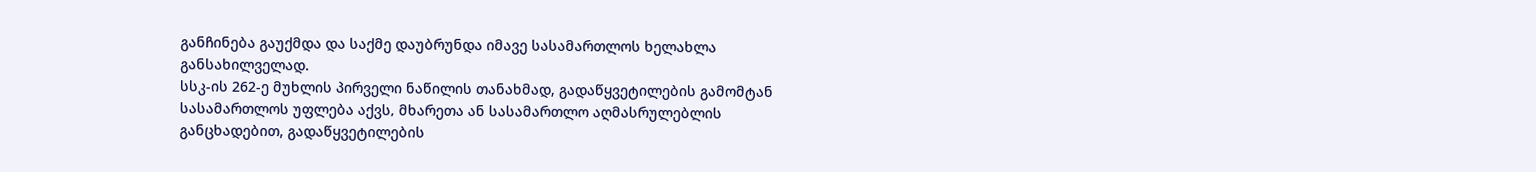განჩინება გაუქმდა და საქმე დაუბრუნდა იმავე სასამართლოს ხელახლა განსახილველად.
სსკ-ის 262-ე მუხლის პირველი ნაწილის თანახმად, გადაწყვეტილების გამომტან სასამართლოს უფლება აქვს‚ მხარეთა ან სასამართლო აღმასრულებლის განცხადებით, გადაწყვეტილების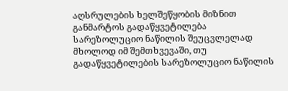აღსრულების ხელშეწყობის მიზნით განმარტოს გადაწყვეტილება სარეზოლუციო ნაწილის შეუცვლელად მხოლოდ იმ შემთხვევაში, თუ გადაწყვეტილების სარეზოლუციო ნაწილის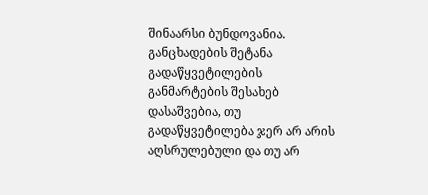შინაარსი ბუნდოვანია. განცხადების შეტანა გადაწყვეტილების განმარტების შესახებ დასაშვებია, თუ გადაწყვეტილება ჯერ არ არის აღსრულებული და თუ არ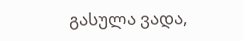გასულა ვადა,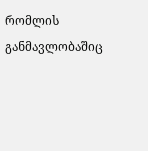რომლის განმავლობაშიც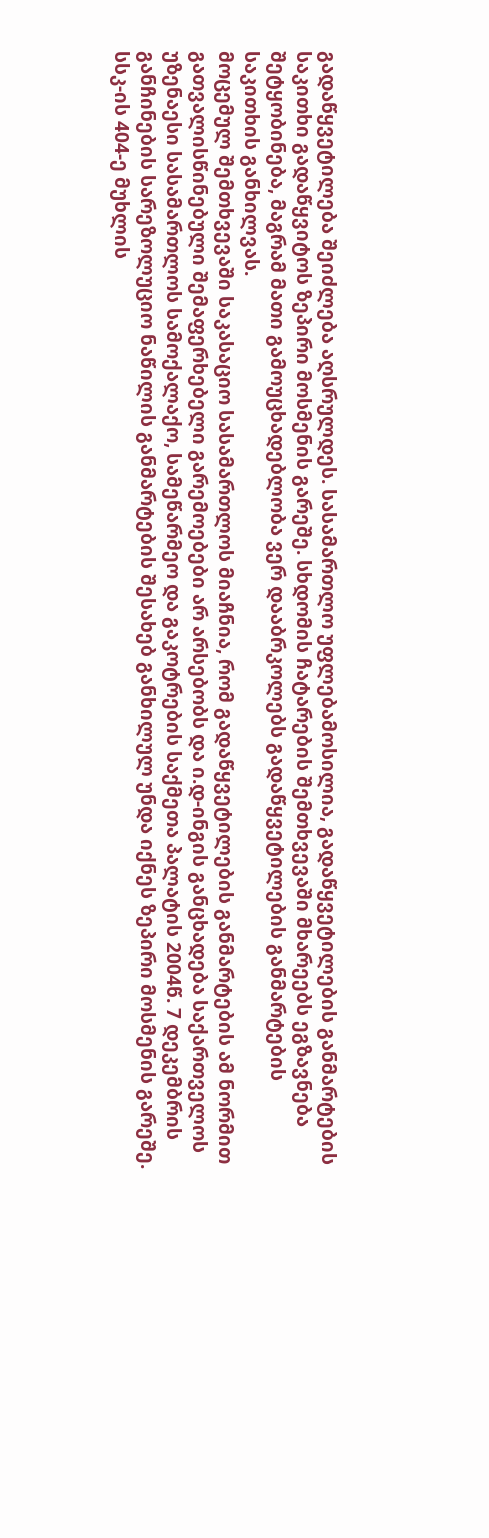გადაწყვეტილება შეიძლება აღსრულდეს. სასამართლო უფლებამოსილია‚ გადაწყვეტილების განმარტების საკითხი გადაწყვიტოს ზეპირი მოსმენის გარეშე. სხდომის ჩატარების შემთხვევაში მხარეებს ეგზავნება შეტყობინება, მაგრამ მათი გამოუცხადებლობა ვერ დააბრკოლებს გადაწყვეტილების განმარტების საკითხის განხილვას.
მოცემულ შემთხვევაში საკასაციო სასამართლოს მიაჩნია, რომ გადაწყვეტილების განმარტების ამ ნორმით გათვალისწინებული შემაფერხებელი გარემოებები არ არსებობს და ი.დ-ინგის განცხადება საქართველოს უზენაესი სასამართლოს სამოქალაქო, სამეწარმეო და გაკოტრების საქმეთა პალატის 2004წ. 7 დეკემბრის განჩინების სარეზოლუციო ნაწილის განმარტების შესახებ განხილულ უნდა იქნეს ზეპირი მოსმენის გარეშე.
სსკ-ის 404-ე მუხლის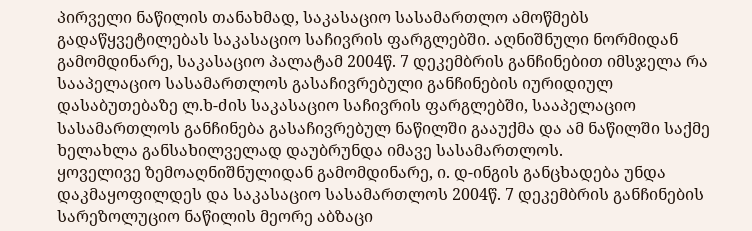პირველი ნაწილის თანახმად, საკასაციო სასამართლო ამოწმებს გადაწყვეტილებას საკასაციო საჩივრის ფარგლებში. აღნიშნული ნორმიდან გამომდინარე, საკასაციო პალატამ 2004წ. 7 დეკემბრის განჩინებით იმსჯელა რა სააპელაციო სასამართლოს გასაჩივრებული განჩინების იურიდიულ დასაბუთებაზე ლ.ხ-ძის საკასაციო საჩივრის ფარგლებში, სააპელაციო სასამართლოს განჩინება გასაჩივრებულ ნაწილში გააუქმა და ამ ნაწილში საქმე ხელახლა განსახილველად დაუბრუნდა იმავე სასამართლოს.
ყოველივე ზემოაღნიშნულიდან გამომდინარე, ი. დ-ინგის განცხადება უნდა დაკმაყოფილდეს და საკასაციო სასამართლოს 2004წ. 7 დეკემბრის განჩინების სარეზოლუციო ნაწილის მეორე აბზაცი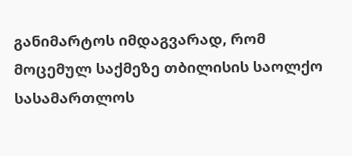განიმარტოს იმდაგვარად, რომ მოცემულ საქმეზე თბილისის საოლქო სასამართლოს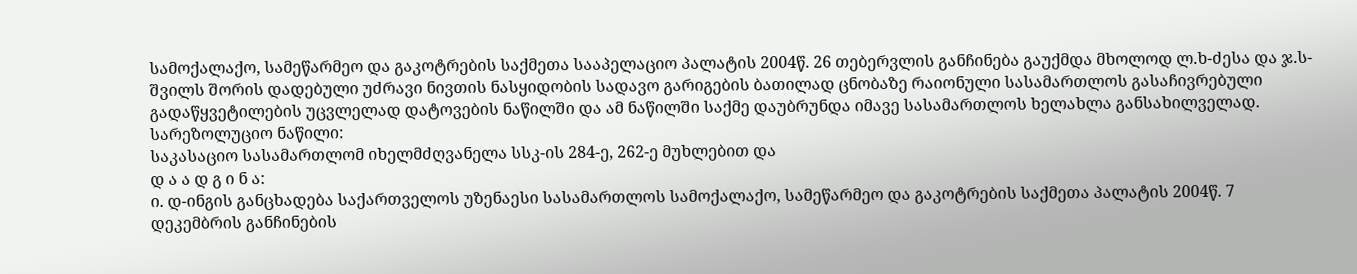სამოქალაქო, სამეწარმეო და გაკოტრების საქმეთა სააპელაციო პალატის 2004წ. 26 თებერვლის განჩინება გაუქმდა მხოლოდ ლ.ხ-ძესა და ჯ.ს-შვილს შორის დადებული უძრავი ნივთის ნასყიდობის სადავო გარიგების ბათილად ცნობაზე რაიონული სასამართლოს გასაჩივრებული გადაწყვეტილების უცვლელად დატოვების ნაწილში და ამ ნაწილში საქმე დაუბრუნდა იმავე სასამართლოს ხელახლა განსახილველად.
სარეზოლუციო ნაწილი:
საკასაციო სასამართლომ იხელმძღვანელა სსკ-ის 284-ე, 262-ე მუხლებით და
დ ა ა დ გ ი ნ ა:
ი. დ-ინგის განცხადება საქართველოს უზენაესი სასამართლოს სამოქალაქო, სამეწარმეო და გაკოტრების საქმეთა პალატის 2004წ. 7 დეკემბრის განჩინების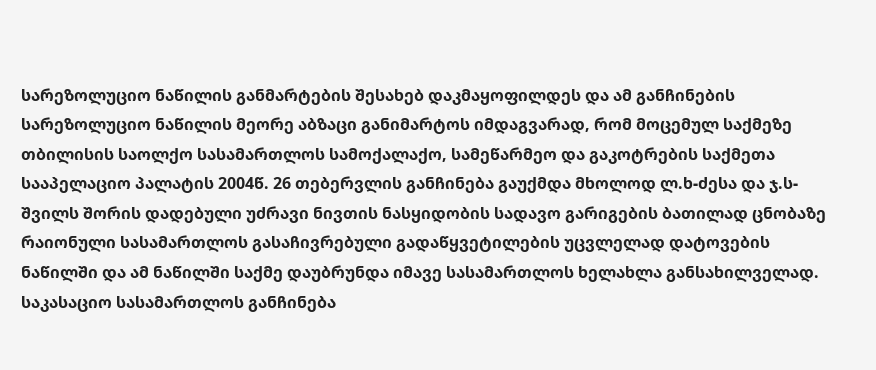სარეზოლუციო ნაწილის განმარტების შესახებ დაკმაყოფილდეს და ამ განჩინების სარეზოლუციო ნაწილის მეორე აბზაცი განიმარტოს იმდაგვარად, რომ მოცემულ საქმეზე თბილისის საოლქო სასამართლოს სამოქალაქო, სამეწარმეო და გაკოტრების საქმეთა სააპელაციო პალატის 2004წ. 26 თებერვლის განჩინება გაუქმდა მხოლოდ ლ.ხ-ძესა და ჯ.ს-შვილს შორის დადებული უძრავი ნივთის ნასყიდობის სადავო გარიგების ბათილად ცნობაზე რაიონული სასამართლოს გასაჩივრებული გადაწყვეტილების უცვლელად დატოვების ნაწილში და ამ ნაწილში საქმე დაუბრუნდა იმავე სასამართლოს ხელახლა განსახილველად.
საკასაციო სასამართლოს განჩინება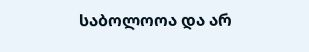საბოლოოა და არ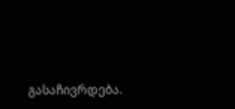გასაჩივრდება.